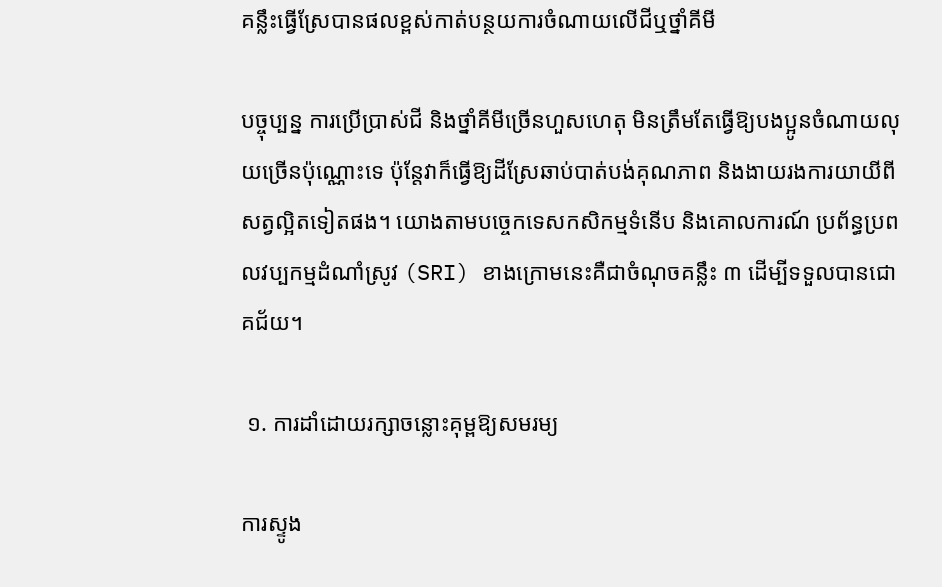គន្លឹះធ្វើស្រែបានផលខ្ពស់កាត់បន្ថយការចំណាយលើជីឬថ្នាំគីមី

បច្ចុប្បន្ន ការប្រើប្រាស់ជី និងថ្នាំគីមីច្រើនហួសហេតុ មិនត្រឹមតែធ្វើឱ្យបងប្អូនចំណាយលុយច្រើនប៉ុណ្ណោះទេ ប៉ុន្តែវាក៏ធ្វើឱ្យដីស្រែឆាប់បាត់បង់គុណភាព និងងាយរងការយាយីពីសត្វល្អិតទៀតផង។ យោងតាមបច្ចេកទេសកសិកម្មទំនើប និងគោលការណ៍ ប្រព័ន្ធប្រពលវប្បកម្មដំណាំស្រូវ (SRI) ខាងក្រោមនេះគឺជាចំណុចគន្លឹះ ៣ ដើម្បីទទួលបានជោគជ័យ។

 ១. ការដាំដោយរក្សាចន្លោះគុម្ពឱ្យសមរម្យ

ការស្ទូង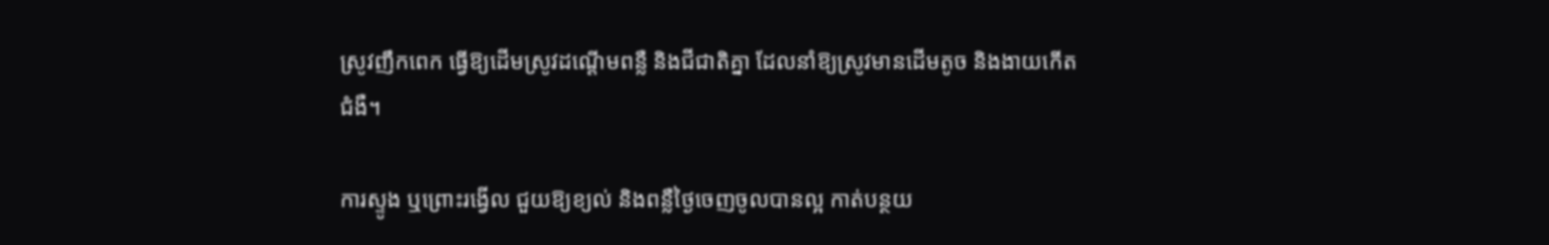ស្រូវញឹកពេក ធ្វើឱ្យដើមស្រូវដណ្ដើមពន្លឺ និងជីជាតិគ្នា ដែលនាំឱ្យស្រូវមានដើមតូច និងងាយកើតជំងឺ។

ការស្ទូង ឬព្រោះរង្វើល ជួយឱ្យខ្យល់ និងពន្លឺថ្ងៃចេញចូលបានល្អ កាត់បន្ថយ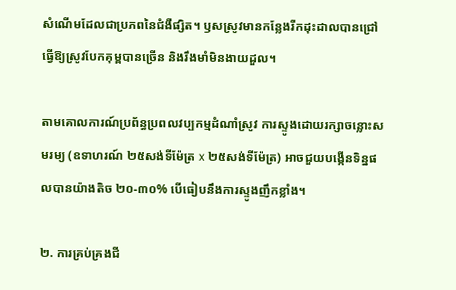សំណើមដែលជាប្រភពនៃជំងឺផ្សិត។ ឫសស្រូវមានកន្លែងរីកដុះដាលបានជ្រៅ ធ្វើឱ្យស្រូវបែកគុម្ពបានច្រើន និងរឹងមាំមិនងាយដួល។

តាមគោលការណ៍ប្រព័ន្ធប្រពលវប្បកម្មដំណាំស្រូវ ការស្ទូងដោយរក្សាចន្លោះសមរម្យ (ឧទាហរណ៍ ២៥សង់ទីម៉ែត្រ x ២៥សង់ទីម៉ែត្រ) អាចជួយបង្កើនទិន្នផលបានយ៉ាងតិច ២០-៣០% បើធៀបនឹងការស្ទូងញឹកខ្លាំង។

២. ការគ្រប់គ្រងជី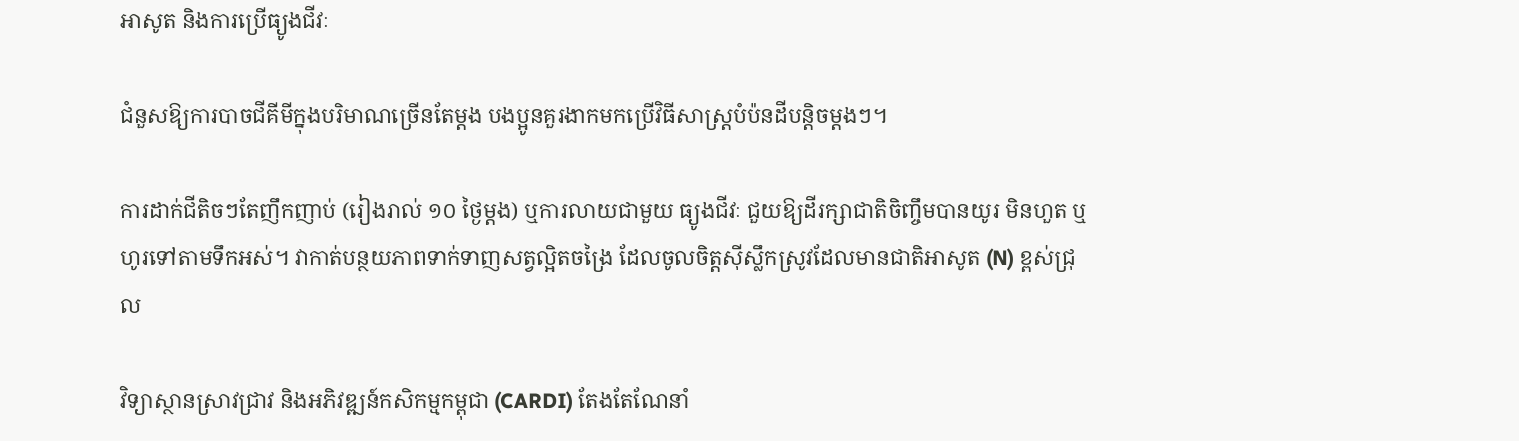អាសូត និងការប្រើធ្យូងជីវៈ

ជំនួសឱ្យការបាចជីគីមីក្នុងបរិមាណច្រើនតែម្ដង បងប្អូនគួរងាកមកប្រើវិធីសាស្ត្របំប៉នដីបន្តិចម្ដងៗ។

ការដាក់ជីតិចៗតែញឹកញាប់ (រៀងរាល់ ១០ ថ្ងៃម្ដង) ឬការលាយជាមួយ ធ្យូងជីវៈ ជួយឱ្យដីរក្សាជាតិចិញ្ចឹមបានយូរ មិនហួត ឬហូរទៅតាមទឹកអស់។ វាកាត់បន្ថយភាពទាក់ទាញសត្វល្អិតចង្រៃ ដែលចូលចិត្តស៊ីស្លឹកស្រូវដែលមានជាតិអាសូត (N) ខ្ពស់ជ្រុល

វិទ្យាស្ថានស្រាវជ្រាវ និងអភិវឌ្ឍន៍កសិកម្មកម្ពុជា (CARDI) តែងតែណែនាំ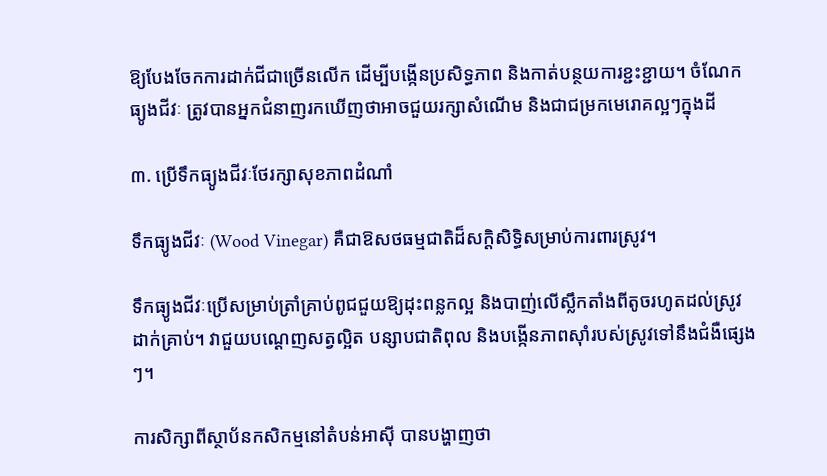ឱ្យបែងចែកការដាក់ជីជាច្រើនលើក ដើម្បីបង្កើនប្រសិទ្ធភាព និងកាត់បន្ថយការខ្ជះខ្ជាយ។ ចំណែកធ្យូងជីវៈ ត្រូវបានអ្នកជំនាញរកឃើញថាអាចជួយរក្សាសំណើម និងជាជម្រកមេរោគល្អៗក្នុងដី

៣. ប្រើទឹកធ្យូងជីវៈថែរក្សាសុខភាពដំណាំ

ទឹកធ្យូងជីវៈ (Wood Vinegar) គឺជាឱសថធម្មជាតិដ៏សក្ដិសិទ្ធិសម្រាប់ការពារស្រូវ។

ទឹកធ្យូងជីវៈប្រើសម្រាប់ត្រាំគ្រាប់ពូជជួយឱ្យដុះពន្លកល្អ និងបាញ់លើស្លឹកតាំងពីតូចរហូតដល់ស្រូវដាក់គ្រាប់។ វាជួយបណ្ដេញសត្វល្អិត បន្សាបជាតិពុល និងបង្កើនភាពស៊ាំរបស់ស្រូវទៅនឹងជំងឺផ្សេងៗ។

ការសិក្សាពីស្ថាប័នកសិកម្មនៅតំបន់អាស៊ី បានបង្ហាញថា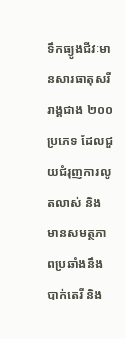ទឹកធ្យូងជីវៈមានសារធាតុសរីរាង្គជាង ២០០ប្រភេទ ដែលជួយជំរុញការលូតលាស់ និងមានសមត្ថភាពប្រឆាំងនឹងបាក់តេរី និង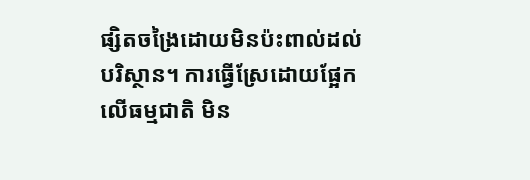ផ្សិតចង្រៃដោយមិនប៉ះពាល់ដល់បរិស្ថាន។ ការធ្វើស្រែដោយផ្អែកលើធម្មជាតិ មិន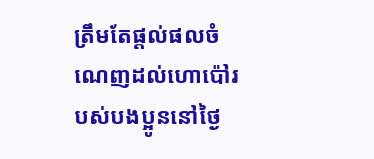ត្រឹមតែផ្ដល់ផលចំណេញដល់ហោប៉ៅរបស់បងប្អូននៅថ្ងៃ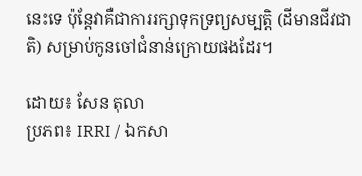នេះទេ ប៉ុន្តែវាគឺជាការរក្សាទុកទ្រព្យសម្បត្តិ (ដីមានជីវជាតិ) សម្រាប់កូនចៅជំនាន់ក្រោយផងដែរ។

ដោយ៖ សែន តុលា
ប្រភព៖ IRRI / ឯកសា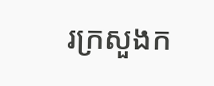រក្រសួងក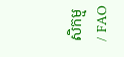សិកម្ម / FAO